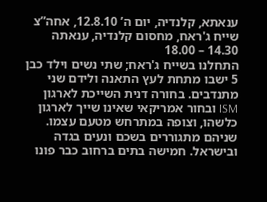ענאתא, קלנדיה, יום ה’ 12.8.10, אחה”צ
שייח ג'ראח, מחסום קלנדיה, ענאתה 14.30 – 18.00
התחלנו בשייח ג'ראח; שתי נשים וילד כבן 5 ישבו מתחת לעץ התאנה ולידם שני מתנדבים. בחורה דנית השייכת לארגון ISM ובחור אמריקאי שאינו שייך לארגון כלשהו, וצופה במתרחש מטעם עצמו. שניהם מתגוררים בשכם ונעים בגדה ובישראל. חמישה בתים ברחוב כבר פונו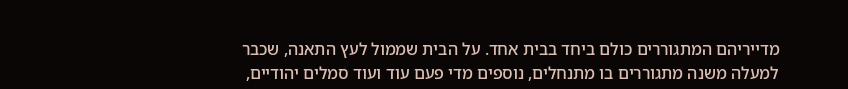מדייריהם המתגוררים כולם ביחד בבית אחד. על הבית שממול לעץ התאנה, שכבר למעלה משנה מתגוררים בו מתנחלים, נוספים מדי פעם עוד ועוד סמלים יהודיים,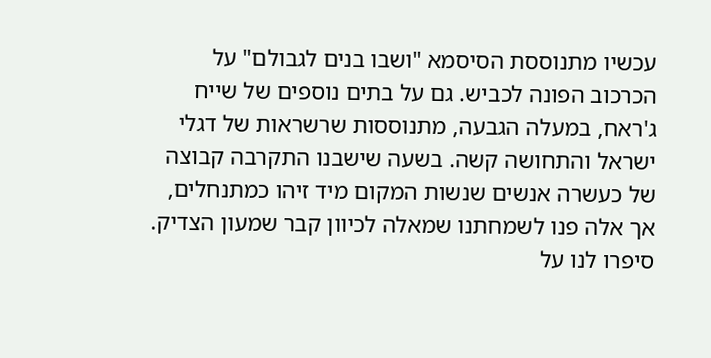עכשיו מתנוססת הסיסמא "ושבו בנים לגבולם" על הכרכוב הפונה לכביש. גם על בתים נוספים של שייח ג'ראח, במעלה הגבעה, מתנוססות שרשראות של דגלי ישראל והתחושה קשה. בשעה שישבנו התקרבה קבוצה של כעשרה אנשים שנשות המקום מיד זיהו כמתנחלים, אך אלה פנו לשמחתנו שמאלה לכיוון קבר שמעון הצדיק. סיפרו לנו על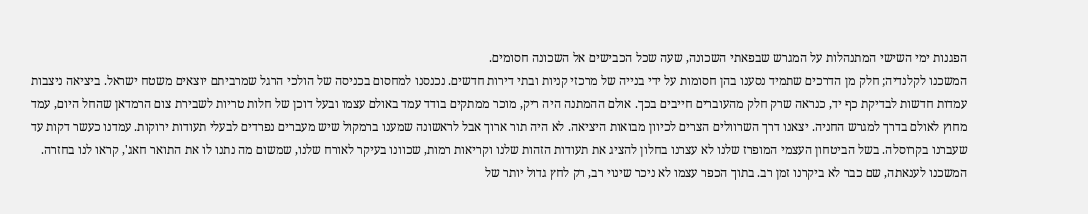הפגנות ימי השישי המתנהלות על המגרש שבפאתי השכונה, שעה שכל הכבישים אל השכונה חסומים.
המשכנו לקלנדיה; חלק מן הדרכים שתמיד נסענו בהן חסומות על ידי בנייה של מרכזי קניות ובתי דירות חדשים. נכנסנו למחסום בכניסה של הולכי הרגל שמרביתם יוצאים משטח ישראל. ביציאה ניצבות עמדות חדשות לבדיקת כף יד, כנראה שרק חלק מהעוברים חייבים בכך. אולם ההמתנה היה ריק, מוכר ממתקים בודד עמד באולם עצמו ובעל דוכן של חלות טריות לשבירת צום הרמדאן שהחל היום, עמד מחוץ לאולם בדרך למגרש החניה. יצאנו דרך השרוולים הצרים לכיוון מבואות היציאה. לא היה תור ארוך אבל לראשונה שמענו ברמקול שיש מעברים נפרדים לבעלי תעודות ירוקות. עמדנו כעשר דקות עד שעברנו בקרוסלה. בשל הביטחון העצמי המופרז שלנו לא עצרנו בחלון להציג את תעודות הזהות שלנו וקריאות רמות, שכוונו בעיקר לאורח שלנו, שמשום מה נתנו לו את התואר חאג', קראו לנו בחזרה.
המשכנו לענאתה, שם כבר לא ביקרנו זמן רב. בתוך הכפר עצמו לא ניכר שינוי רב, רק לחץ גדול יותר של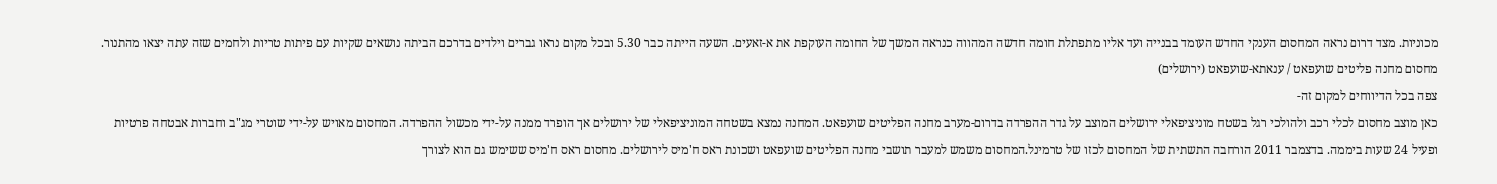מכוניות. מצד דרום נראה המחסום הענקי החדש העומד בבנייה ועד אליו מתפתלת חומה חדשה המהווה כנראה המשך של החומה העוקפת את א-זאעים. השעה הייתה כבר 5.30 ובכל מקום נראו גברים וילדים בדרכם הביתה נושאים שקיות עם פיתות טריות ולחמים שזה עתה יצאו מהתנור.
מחסום מחנה פליטים שועפאט / ענאתא-שועפאט (ירושלים)
צפה בכל הדיווחים למקום זה-
כאן מוצב מחסום לכלי רכב ולהולכי רגל בשטח מוניציפאלי ירושלים המוצב על גדר ההפרדה בדרום-מערב מחנה הפליטים שועפאט. המחנה נמצא בשטחה המוניציפאלי של ירושלים אך הופרד ממנה על-ידי מכשול ההפרדה. המחסום מאויש על-ידי שוטרי מג"ב וחברות אבטחה פרטיות ופעיל 24 שעות ביממה. בדצמבר 2011 הורחבה התשתית של המחסום לכזו של טרמינל.המחסום משמש למעבר תושבי מחנה הפליטים שועפאט ושכונת ראס ח'מיס לירושלים. מחסום ראס ח'מיס ששימש גם הוא לצורך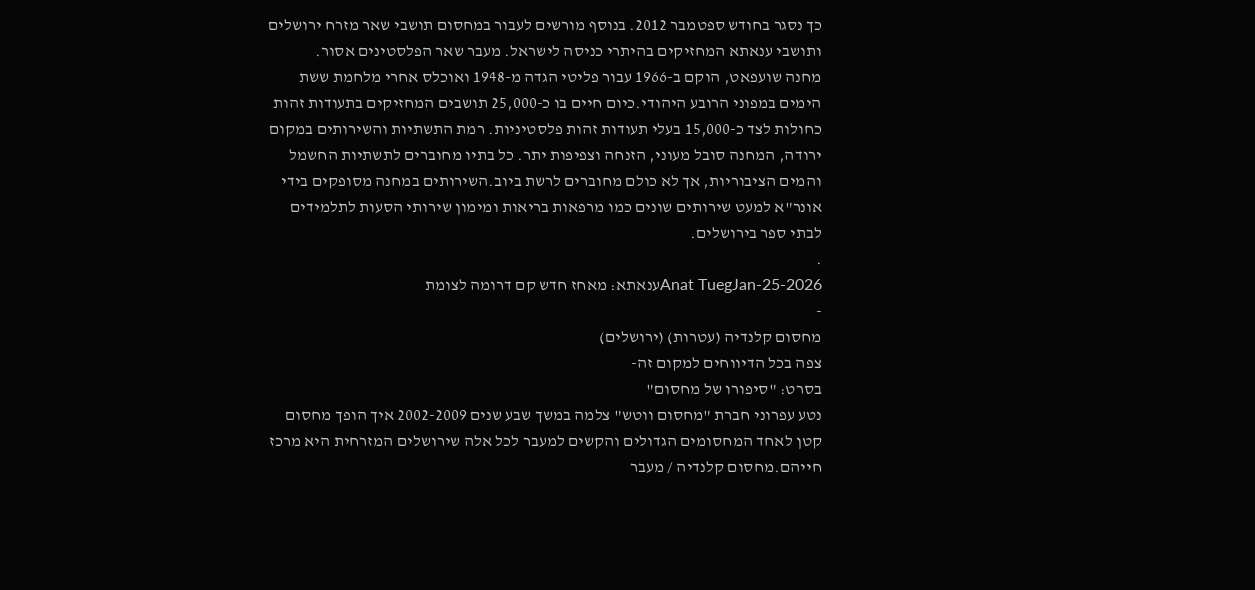כך נסגר בחודש ספטמבר 2012. בנוסף מורשים לעבור במחסום תושבי שאר מזרח ירושלים ותושבי ענאתא המחזיקים בהיתרי כניסה לישראל. מעבר שאר הפלסטינים אסור.
מחנה שועפאט, הוקם ב-1966 עבור פליטי הגדה מ-1948 ואוכלס אחרי מלחמת ששת הימים במפוני הרובע היהודי.כיום חיים בו כ-25,000 תושבים המחזיקים בתעודות זהות כחולות לצד כ-15,000 בעלי תעודות זהות פלסטיניות. רמת התשתיות והשירותים במקום ירודה, המחנה סובל מעוני, הזנחה וצפיפות יתר. כל בתיו מחוברים לתשתיות החשמל והמים הציבוריות, אך לא כולם מחוברים לרשת ביוב.השירותים במחנה מסופקים בידי אונר"א למעט שירותים שונים כמו מרפאות בריאות ומימון שירותי הסעות לתלמידים לבתי ספר בירושלים.
.
Anat TuegJan-25-2026ענאתא: מאחז חדש קם דרומה לצומת
-
מחסום קלנדיה (עטרות) (ירושלים)
צפה בכל הדיווחים למקום זה-
בסרט: "סיפורו של מחסום"
נטע עפרוני חברת "מחסום ווטש" צלמה במשך שבע שנים 2002-2009 איך הופך מחסום קטן לאחד המחסומים הגדולים והקשים למעבר לכל אלה שירושלים המזרחית היא מרכז חייהם.מחסום קלנדיה / מעבר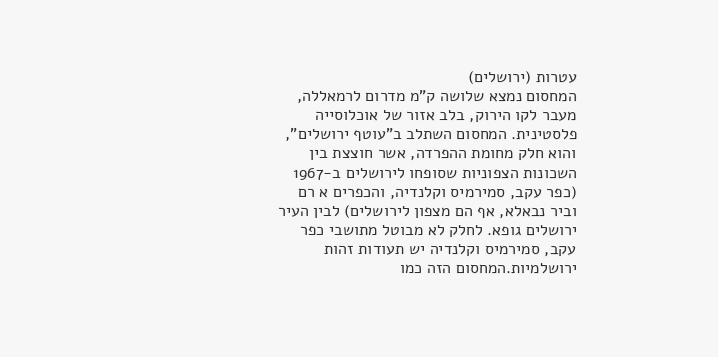עטרות (ירושלים)
המחסום נמצא שלושה ק"מ מדרום לרמאללה, מעבר לקו הירוק, בלב אזור של אוכלוסייה פלסטינית. המחסום השתלב ב"עוטף ירושלים", והוא חלק מחומת ההפרדה, אשר חוצצת בין השכונות הצפוניות שסופחו לירושלים ב-1967 (כפר עקב, סמירמיס וקלנדיה, והכפרים א רם וביר נבאלא, אף הם מצפון לירושלים) לבין העיר ירושלים גופא. לחלק לא מבוטל מתושבי כפר עקב, סמירמיס וקלנדיה יש תעודות זהות ירושלמיות.המחסום הזה כמו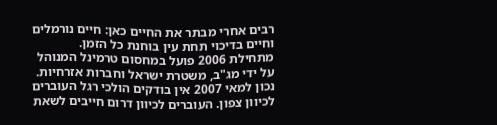רבים אחרי מבתר את החיים כאן: חיים נורמלים וחיים בדיכוי תחת עין בוחנת כל הזמן.
מתחילת 2006 פועל במחסום טרמינל המנוהל על ידי מג"ב, משטרת ישראל וחברות אזרחיות. נכון למאי 2007 אין בודקים הולכי רגל העוברים לכיוון צפון. העוברים לכיוון דרום חייבים לשאת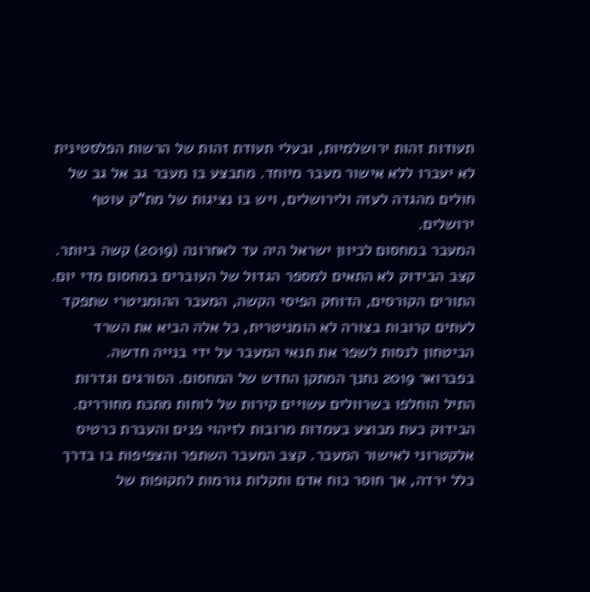תעודות זהות ירושלמיות, ובעלי תעודת זהות של הרשות הפלסטינית לא יעברו ללא אישור מעבר מיוחד. מתבצע בו מעבר גב אל גב של חולים מהגדה לעזה ולירושלים, ויש בו נציגות של מת"ק עוטף ירושלים.
המעבר במחסום לכיוון ישראל היה עד לאחרונה (2019) קשה ביותר. קצב הבידוק לא התאים למספר הגדול של העוברים במחסום מדי יום. התורים הקורסים, הדוחק הפיסי הקשה, המעבר ההומניטרי שתפקד לעתים קרובות בצורה לא הומניטרית, כל אלה הביא את השרד הביטחון לנסות לשפר את תנאי המעבר על ידי בנייה חדשה.
בפברואר 2019 נחנך המתקן החדש של המחסום. הסורגים וגדרות התיל הוחלפו בשרוולים עשויים קירות של לוחות מתכת מחוררים. הבידוק כעת מבוצע בעמדות מרובות לזיהוי פנים והעברת כרטיס אלקטרוני לאישור המעבר. קצב המעבר השתפר והצפיפות בו בדרך כלל ירדה, אך חוסר כוח אדם ותקלות גורמות לתקופות של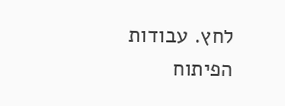לחץ. עבודות הפיתוח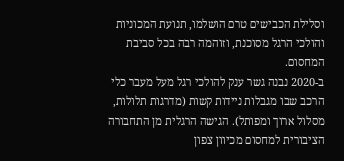וסלילת הכבישים טרם הושלמו, תנועת המכוניות והולכי הרגל מסוכנת, וזוהמה רבה בכל סביבת המחסום.
ב-2020 נבנה גשר ענק להולכי רגל מעל מעבר כלי הרכב שבו מגבלות ניידות קשות (מדרגות תלולות, מסלול ארוך ומפותל). הגישה הרגלית מן התחבורה הציבורית למחסום מכיוון צפון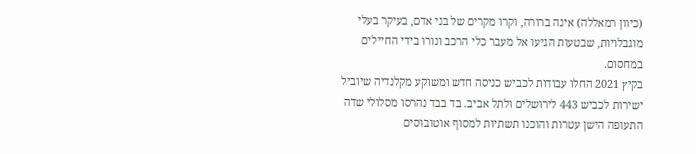(כיוון רמאללה) אינה ברורה, וקרו מקרים של בני אדם, בעיקר בעלי מוגבלויות, שבטעות הגיעו אל מעבר כלי הרכב ונורו בידי החיילים במחסום.
בקיץ 2021 החלו עבודות לכביש כניסה חדש ומשוקע מקלנדיה שיוביל ישירות לכביש 443 לירושלים ולתל אביב. בד בבד נהרסו מסלולי שדה התעופה הישן עטרות והוכנו תשתיות למסוף אוטובוסים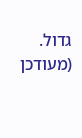גדול.
(מעודכן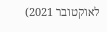לאוקטובר 2021)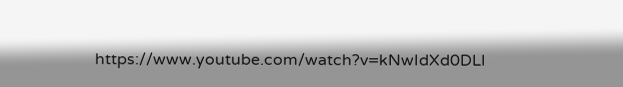https://www.youtube.com/watch?v=kNwIdXd0DLI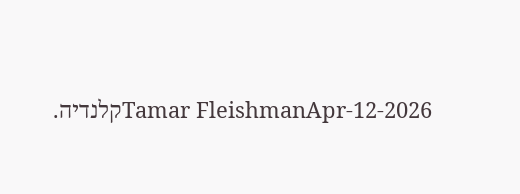Tamar FleishmanApr-12-2026קלנדיה.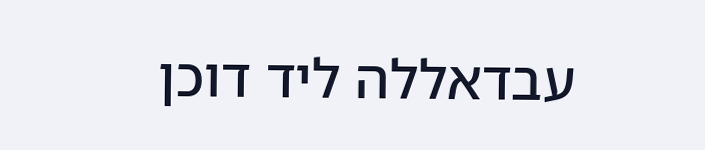עבדאללה ליד דוכן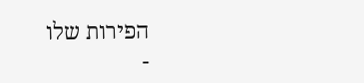הפירות שלו
-